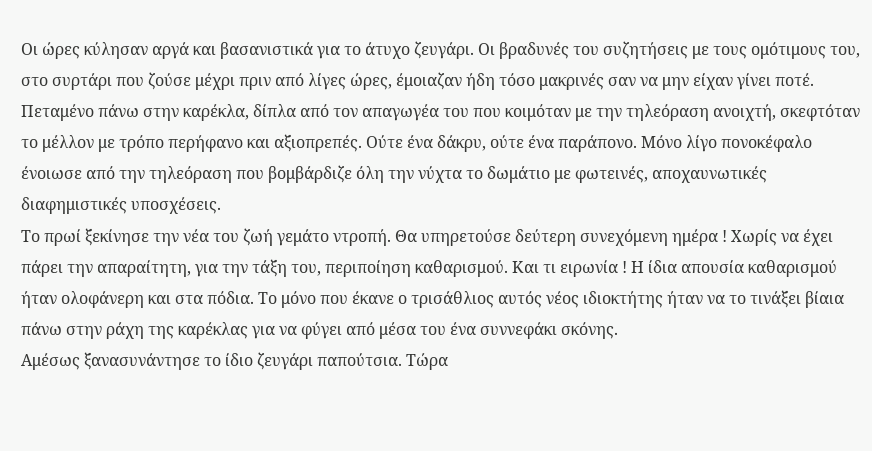Οι ώρες κύλησαν αργά και βασανιστικά για το άτυχο ζευγάρι. Οι βραδυνές του συζητήσεις με τους ομότιμους του, στο συρτάρι που ζούσε μέχρι πριν από λίγες ώρες, έμοιαζαν ήδη τόσο μακρινές σαν να μην είχαν γίνει ποτέ. Πεταμένο πάνω στην καρέκλα, δίπλα από τον απαγωγέα του που κοιμόταν με την τηλεόραση ανοιχτή, σκεφτόταν το μέλλον με τρόπο περήφανο και αξιοπρεπές. Ούτε ένα δάκρυ, ούτε ένα παράπονο. Μόνο λίγο πονοκέφαλο ένοιωσε από την τηλεόραση που βομβάρδιζε όλη την νύχτα το δωμάτιο με φωτεινές, αποχαυνωτικές διαφημιστικές υποσχέσεις.
Το πρωί ξεκίνησε την νέα του ζωή γεμάτο ντροπή. Θα υπηρετούσε δεύτερη συνεχόμενη ημέρα ! Χωρίς να έχει πάρει την απαραίτητη, για την τάξη του, περιποίηση καθαρισμού. Και τι ειρωνία ! Η ίδια απουσία καθαρισμού ήταν ολοφάνερη και στα πόδια. Το μόνο που έκανε ο τρισάθλιος αυτός νέος ιδιοκτήτης ήταν να το τινάξει βίαια πάνω στην ράχη της καρέκλας για να φύγει από μέσα του ένα συννεφάκι σκόνης.
Αμέσως ξανασυνάντησε το ίδιο ζευγάρι παπούτσια. Τώρα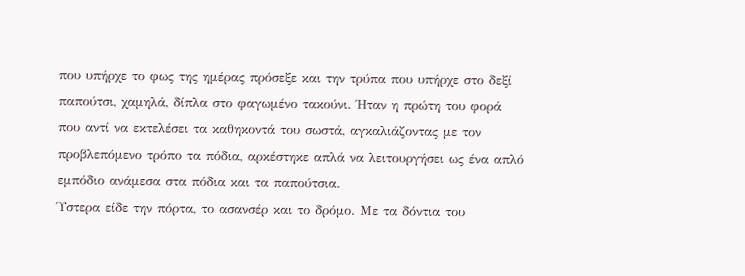που υπήρχε το φως της ημέρας πρόσεξε και την τρύπα που υπήρχε στο δεξί παπούτσι, χαμηλά, δίπλα στο φαγωμένο τακούνι. Ήταν η πρώτη του φορά που αντί να εκτελέσει τα καθηκοντά του σωστά, αγκαλιάζοντας με τον προβλεπόμενο τρόπο τα πόδια, αρκέστηκε απλά να λειτουργήσει ως ένα απλό εμπόδιο ανάμεσα στα πόδια και τα παπούτσια.
Ύστερα είδε την πόρτα, το ασανσέρ και το δρόμο. Με τα δόντια του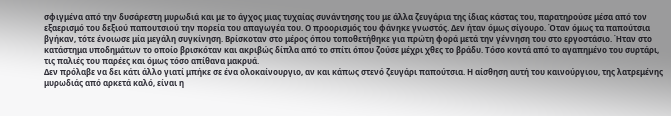σφιγμένα από την δυσάρεστη μυρωδιά και με το άγχος μιας τυχαίας συνάντησης του με άλλα ζευγάρια της ίδιας κάστας του, παρατηρούσε μέσα από τον εξαερισμό του δεξιού παπουτσιού την πορεία του απαγωγέα του. Ο προορισμός του φάνηκε γνωστός. Δεν ήταν όμως σίγουρο. Όταν όμως τα παπούτσια βγήκαν, τότε ένοιωσε μία μεγάλη συγκίνηση. Βρίσκοταν στο μέρος όπου τοποθετήθηκε για πρώτη φορά μετά την γέννηση του στο εργοστάσιο. Ήταν στο κατάστημα υποδημάτων το οποίο βρισκόταν και ακριβώς δίπλα από το σπίτι όπου ζούσε μέχρι χθες το βράδυ. Τόσο κοντά από το αγαπημένο του συρτάρι, τις παλιές του παρέες και όμως τόσο απίθανα μακρυά.
Δεν πρόλαβε να δει κάτι άλλο γιατί μπήκε σε ένα ολοκαίνουργιο, αν και κάπως στενό ζευγάρι παπούτσια. Η αίσθηση αυτή του καινούργιου, της λατρεμένης μυρωδιάς από αρκετά καλό, είναι η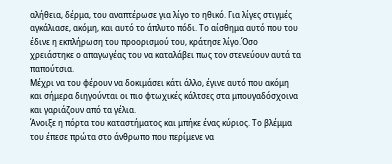αλήθεια, δέρμα, του αναπτέρωσε για λίγο το ηθικό. Για λίγες στιγμές αγκάλιασε, ακόμη, και αυτό το άπλυτο πόδι. Το αίσθημα αυτό που του έδινε η εκπλήρωση του προορισμού του, κράτησε λίγο.Όσο χρειάστηκε ο απαγωγέας του να καταλάβει πως τον στενεύουν αυτά τα παπούτσια.
Μέχρι να του φέρουν να δοκιμάσει κάτι άλλο, έγινε αυτό που ακόμη και σήμερα διηγούνται οι πιο φτωχικές κάλτσες στα μπουγαδόσχοινα και γαριάζουν από τα γέλια.
Άνοιξε η πόρτα του καταστήματος και μπήκε ένας κύριος. Το βλέμμα του έπεσε πρώτα στο άνθρωπο που περίμενε να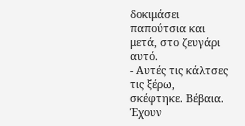δοκιμάσει παπούτσια και μετά, στο ζευγάρι αυτό.
- Αυτές τις κάλτσες τις ξέρω, σκέφτηκε. Βέβαια. Έχουν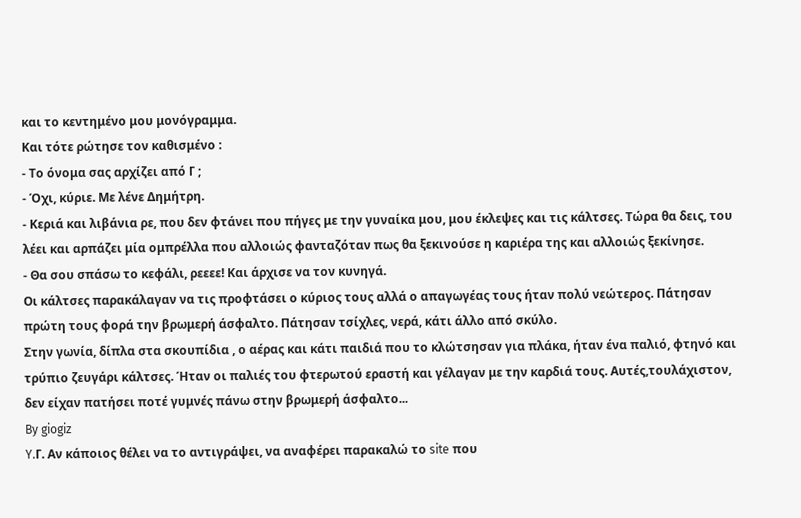και το κεντημένο μου μονόγραμμα.
Και τότε ρώτησε τον καθισμένο :
- Το όνομα σας αρχίζει από Γ ;
- Όχι, κύριε. Με λένε Δημήτρη.
- Κεριά και λιβάνια ρε, που δεν φτάνει που πήγες με την γυναίκα μου, μου έκλεψες και τις κάλτσες. Τώρα θα δεις, του λέει και αρπάζει μία ομπρέλλα που αλλοιώς φανταζόταν πως θα ξεκινούσε η καριέρα της και αλλοιώς ξεκίνησε.
- Θα σου σπάσω το κεφάλι, ρεεεε! Και άρχισε να τον κυνηγά.
Οι κάλτσες παρακάλαγαν να τις προφτάσει ο κύριος τους αλλά ο απαγωγέας τους ήταν πολύ νεώτερος. Πάτησαν πρώτη τους φορά την βρωμερή άσφαλτο. Πάτησαν τσίχλες, νερά, κάτι άλλο από σκύλο.
Στην γωνία, δίπλα στα σκουπίδια , ο αέρας και κάτι παιδιά που το κλώτσησαν για πλάκα, ήταν ένα παλιό, φτηνό και τρύπιο ζευγάρι κάλτσες. Ήταν οι παλιές του φτερωτού εραστή και γέλαγαν με την καρδιά τους. Αυτές,τουλάχιστον, δεν είχαν πατήσει ποτέ γυμνές πάνω στην βρωμερή άσφαλτο...
By giogiz
Y.Γ. Αν κάποιος θέλει να το αντιγράψει, να αναφέρει παρακαλώ το site που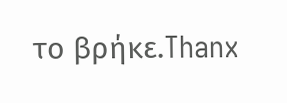το βρήκε.Thanx